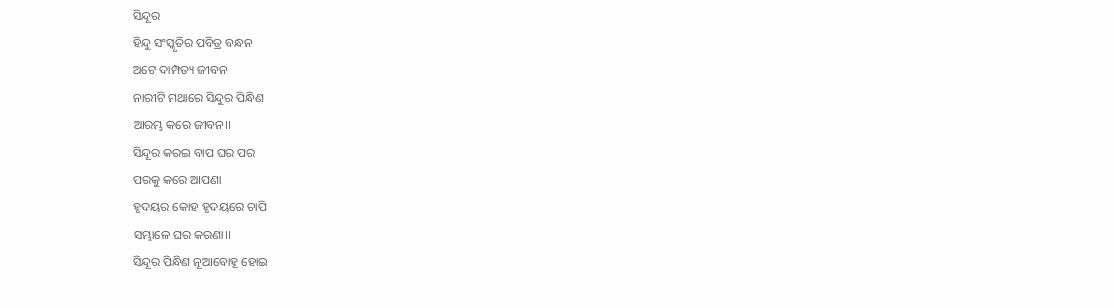ସିନ୍ଦୂର
ହିନ୍ଦୁ ସଂସ୍କୃତିର ପବିତ୍ର ବନ୍ଧନ
ଅଟେ ଦାମ୍ପତ୍ୟ ଜୀବନ
ନାରୀଟି ମଥାରେ ସିନ୍ଦୁର ପିନ୍ଧିଣ
ଆରମ୍ଭ କରେ ଜୀବନ।।
ସିନ୍ଦୂର କରଇ ବାପ ଘର ପର
ପରକୁ କରେ ଆପଣା
ହୃଦୟର କୋହ ହୃଦୟରେ ଚାପି
ସମ୍ଭାଳେ ଘର କରଣା।।
ସିନ୍ଦୂର ପିନ୍ଧିଣ ନୂଆବୋହୂ ହୋଇ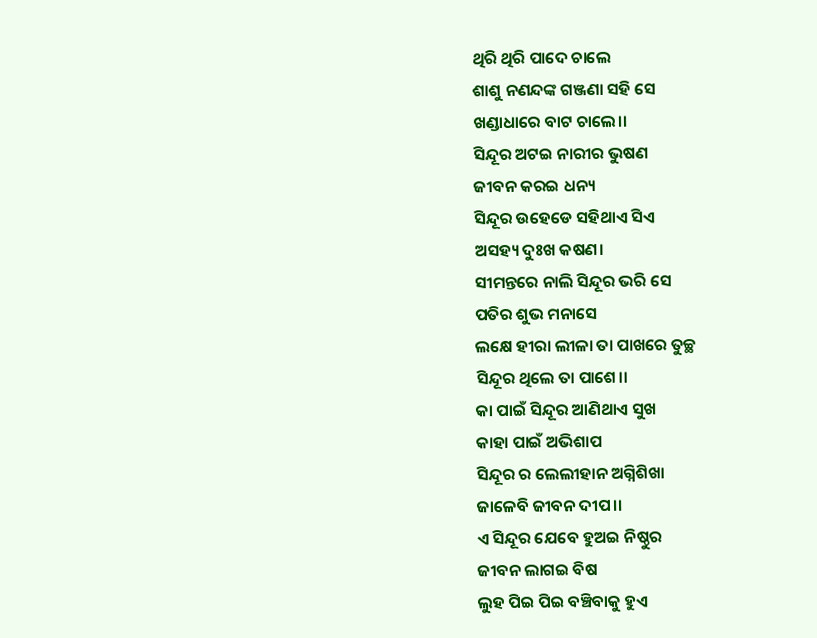ଥିରି ଥିରି ପାଦେ ଚାଲେ
ଶାଶୁ ନଣନ୍ଦଙ୍କ ଗଞ୍ଜଣା ସହି ସେ
ଖଣ୍ଡାଧାରେ ବାଟ ଚାଲେ।।
ସିନ୍ଦୂର ଅଟଇ ନାରୀର ଭୁଷଣ
ଜୀବନ କରଇ ଧନ୍ୟ
ସିନ୍ଦୂର ଉହେଡେ ସହିଥାଏ ସିଏ
ଅସହ୍ୟ ଦୁଃଖ କଷଣ।
ସୀମନ୍ତରେ ନାଲି ସିନ୍ଦୂର ଭରି ସେ
ପତିର ଶୁଭ ମନାସେ
ଲକ୍ଷେ ହୀରା ଲୀଳା ତା ପାଖରେ ତୁଚ୍ଛ
ସିନ୍ଦୂର ଥିଲେ ତା ପାଶେ।।
କା ପାଇଁ ସିନ୍ଦୂର ଆଣିଥାଏ ସୁଖ
କାହା ପାଇଁ ଅଭିଶାପ
ସିନ୍ଦୂର ର ଲେଲୀହାନ ଅଗ୍ନିଶିଖା
ଜାଳେବି ଜୀବନ ଦୀପ।।
ଏ ସିନ୍ଦୂର ଯେବେ ହୁଅଇ ନିଷ୍ଠୁର
ଜୀବନ ଲାଗଇ ବିଷ
ଲୁହ ପିଇ ପିଇ ବଞ୍ଚିବାକୁ ହୁଏ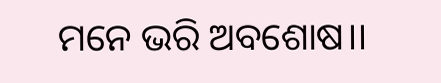ମନେ ଭରି ଅବଶୋଷ।।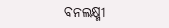ବନଲକ୍ଷ୍ମୀ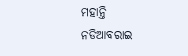ମହାନ୍ତି
ନଡିଆବରାଇ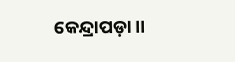କେନ୍ଦ୍ରାପଡ଼ା ।।